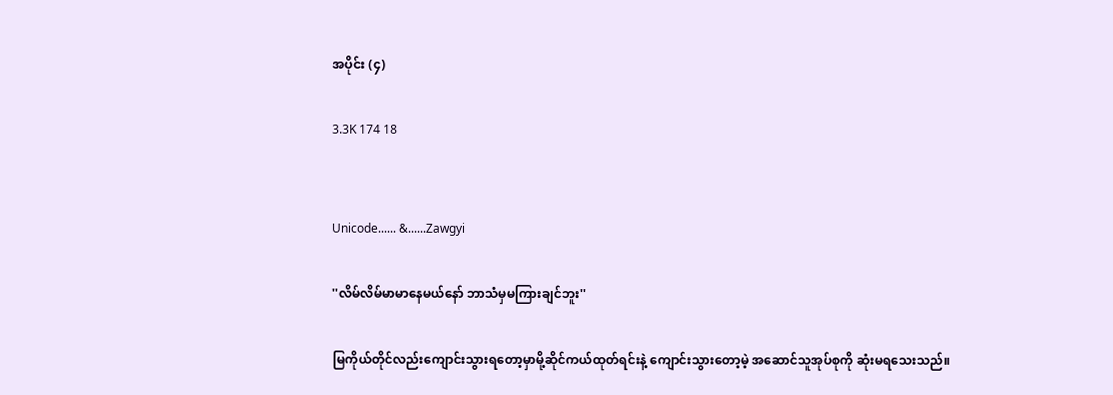အပိုင်း (၄)

3.3K 174 18


Unicode...... &......Zawgyi

''လိမ်လိမ်မာမာနေမယ်နော် ဘာသံမှမကြားချင်ဘူး''

မြကိုယ်တိုင်လည်းကျောင်းသွားရတော့မှာမို့ဆိုင်ကယ်ထုတ်ရင်းနဲ့ ကျောင်းသွားတော့မဲ့ အဆောင်သူအုပ်စုကို ဆုံးမရသေးသည်။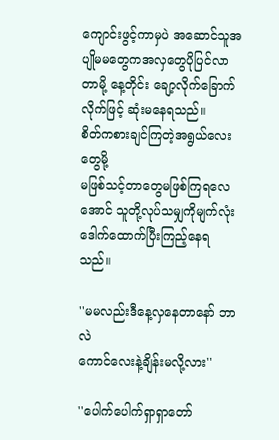ကျောင်းဖွင့်ကာမှပဲ အဆောင်သူအပျိုမမတွေကအလှတွေပိုပြင်လာတာမို့ နေ့တိုင်း ချော့လိုက်ခြောက်လိုက်ဖြင့် ဆုံးမနေရသည်။
စိတ်ကစားချင်ကြတဲ့အရွယ်လေးတွေမို့
မဖြစ်သင့်တာတွေမဖြစ်ကြရလေအောင် သူတို့လုပ်သမျှကိုမျက်လုံးဒေါက်ထောက်ပြီးကြည့်နေရသည်။

''မမလည်းဒီနေ့လှနေတာနော် ဘာလဲ
ကောင်လေးနဲ့ချိန်းမလို့လား''

''ပေါက်ပေါက်ရှာရှာတော်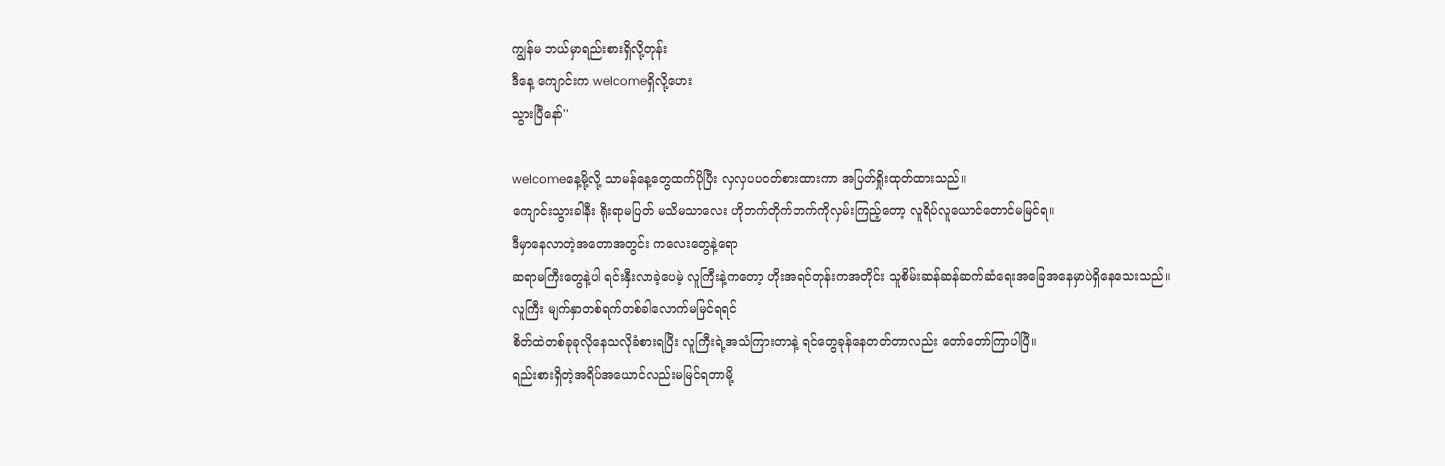ကျွန်မ ဘယ်မှာရည်းစားရှိလို့တုန်း
ဒီနေ့ ကျောင်းက welcomeရှိလို့ဟေး
သွားပြီနော်''

welcomeနေ့မို့လို့ သာမန်နေ့တွေထက်ပိုပြီး လှလှပပဝတ်စားထားကာ အပြတ်ရှိုးထုတ်ထားသည်။
ကျောင်းသွားခါနီး ရိုးရာမပြတ် မသိမသာလေး ဟိုဘက်တိုက်ဘက်ကိုလှမ်းကြည့်တော့ လူရိပ်လူယောင်တောင်မမြင်ရ။
ဒီမှာနေလာတဲ့အတောအတွင်း ကလေးတွေနဲ့ရော
ဆရာမကြီးတွေနဲ့ပါ ရင်းနှီးလာခဲ့ပေမဲ့ လူကြီးနဲ့ကတော့ ဟိုးအရင်တုန်းကအတိုင်း သူစိမ်းဆန်ဆန်ဆက်ဆံရေးအခြေအနေမှာပဲရှိနေသေးသည်။
လူကြီး မျက်နှာတစ်ရက်တစ်ခါလောက်မမြင်ရရင်
စိတ်ထဲတစ်ခုခုလိုနေသလိုခံစားရပြီး လူကြီးရဲ့အသံကြားတာနဲ့ ရင်တွေခုန်နေတတ်တာလည်း တော်တော်ကြာပါပြီ။
ရည်းစားရှိတဲ့အရိပ်အယောင်လည်းမမြင်ရတာမို့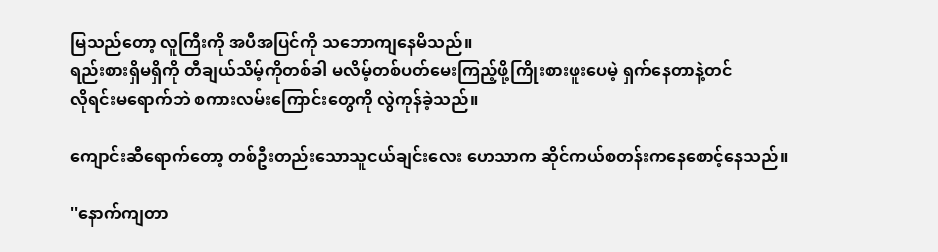မြသည်တော့ လူကြီးကို အပီအပြင်ကို သဘောကျနေမိသည်။
ရည်းစားရှိမရှိကို တီချယ်သိမ့်ကိုတစ်ခါ မလိမ့်တစ်ပတ်မေးကြည့်ဖို့ကြိုးစားဖူးပေမဲ့ ရှက်နေတာနဲ့တင်
လိုရင်းမရောက်ဘဲ စကားလမ်းကြောင်းတွေကို လွဲကုန်ခဲ့သည်။

ကျောင်းဆီရောက်တော့ တစ်ဦးတည်းသောသူငယ်ချင်းလေး ဟေသာက ဆိုင်ကယ်စတန်းကနေစောင့်နေသည်။

''နောက်ကျတာ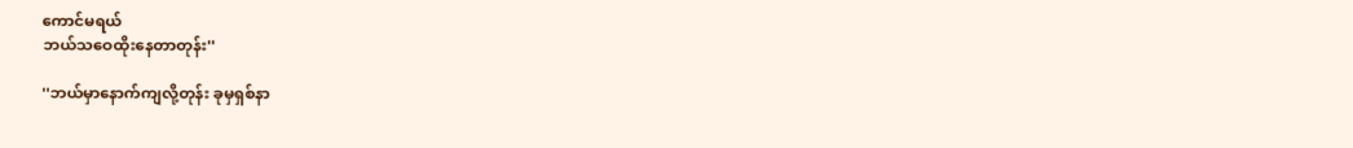ကောင်မရယ်
ဘယ်သဝေထိုးနေတာတုန်း''

''ဘယ်မှာနောက်ကျလို့တုန်း ခုမှရှစ်နာ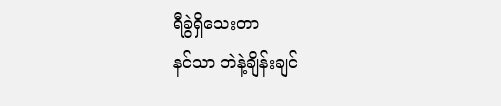ရီခွဲရှိသေးတာ
နင်သာ ဘဲနဲ့ချိန်းချင်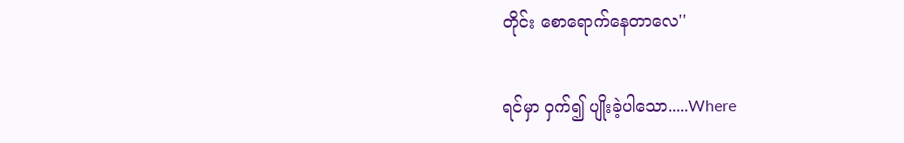တိုင်း စောရောက်နေတာလေ''

ရင်မှာ ဝှက်၍ ပျိုးခဲ့ပါသော.....Where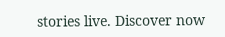stories live. Discover now